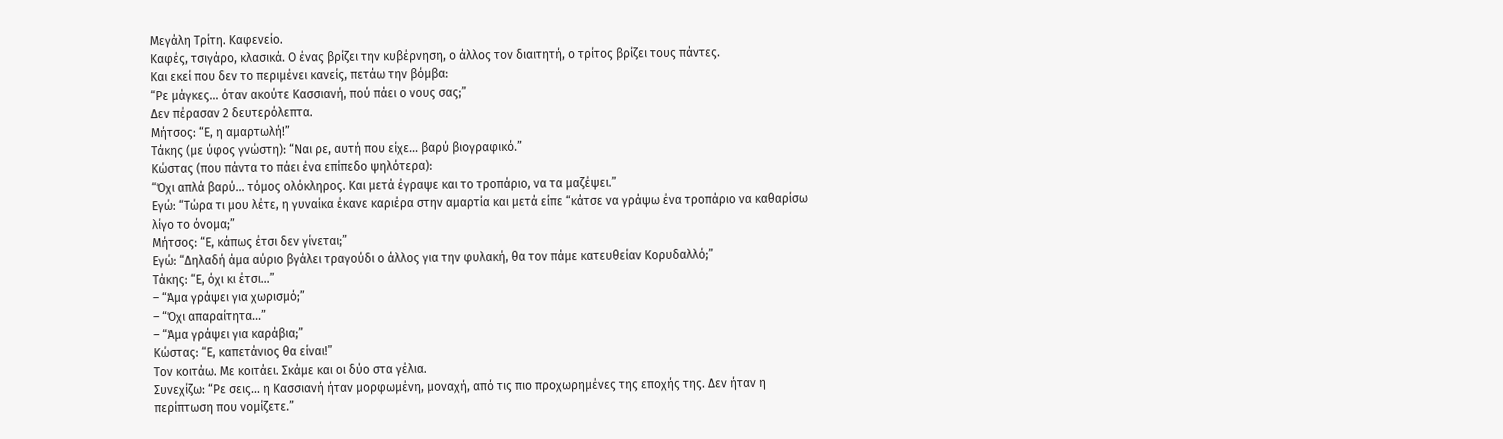Μεγάλη Τρίτη. Καφενείο.
Καφές, τσιγάρο, κλασικά. Ο ένας βρίζει την κυβέρνηση, ο άλλος τον διαιτητή, ο τρίτος βρίζει τους πάντες.
Και εκεί που δεν το περιμένει κανείς, πετάω την βόμβα:
“Ρε μάγκες… όταν ακούτε Κασσιανή, πού πάει ο νους σας;”
Δεν πέρασαν 2 δευτερόλεπτα.
Μήτσος: “Ε, η αμαρτωλή!”
Τάκης (με ύφος γνώστη): “Ναι ρε, αυτή που είχε… βαρύ βιογραφικό.”
Κώστας (που πάντα το πάει ένα επίπεδο ψηλότερα):
“Όχι απλά βαρύ… τόμος ολόκληρος. Και μετά έγραψε και το τροπάριο, να τα μαζέψει.”
Εγώ: “Τώρα τι μου λέτε, η γυναίκα έκανε καριέρα στην αμαρτία και μετά είπε “κάτσε να γράψω ένα τροπάριο να καθαρίσω λίγο το όνομα;”
Μήτσος: “Ε, κάπως έτσι δεν γίνεται;”
Εγώ: “Δηλαδή άμα αύριο βγάλει τραγούδι ο άλλος για την φυλακή, θα τον πάμε κατευθείαν Κορυδαλλό;”
Τάκης: “Ε, όχι κι έτσι…”
– “Άμα γράψει για χωρισμό;”
– “Όχι απαραίτητα…”
– “Άμα γράψει για καράβια;”
Κώστας: “Ε, καπετάνιος θα είναι!”
Τον κοιτάω. Με κοιτάει. Σκάμε και οι δύο στα γέλια.
Συνεχίζω: “Ρε σεις… η Κασσιανή ήταν μορφωμένη, μοναχή, από τις πιο προχωρημένες της εποχής της. Δεν ήταν η περίπτωση που νομίζετε.”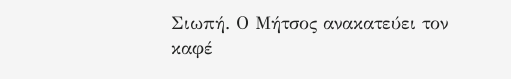Σιωπή. Ο Μήτσος ανακατεύει τον καφέ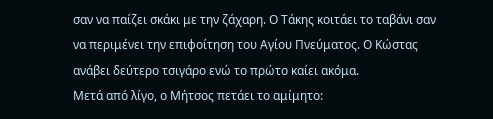σαν να παίζει σκάκι με την ζάχαρη. Ο Τάκης κοιτάει το ταβάνι σαν να περιμένει την επιφοίτηση του Αγίου Πνεύματος. Ο Κώστας ανάβει δεύτερο τσιγάρο ενώ το πρώτο καίει ακόμα.
Μετά από λίγο, ο Μήτσος πετάει το αμίμητο: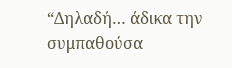“Δηλαδή… άδικα την συμπαθούσα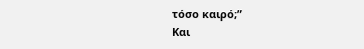τόσο καιρό;”
Και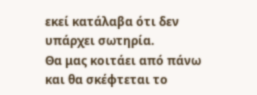εκεί κατάλαβα ότι δεν υπάρχει σωτηρία.
Θα μας κοιτάει από πάνω και θα σκέφτεται το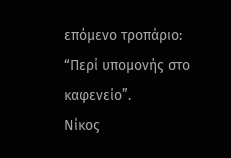επόμενο τροπάριο:
“Περί υπομονής στο καφενείο”.
Νίκος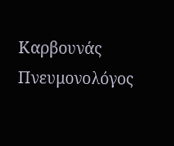Καρβουνάς
Πνευμονολόγος